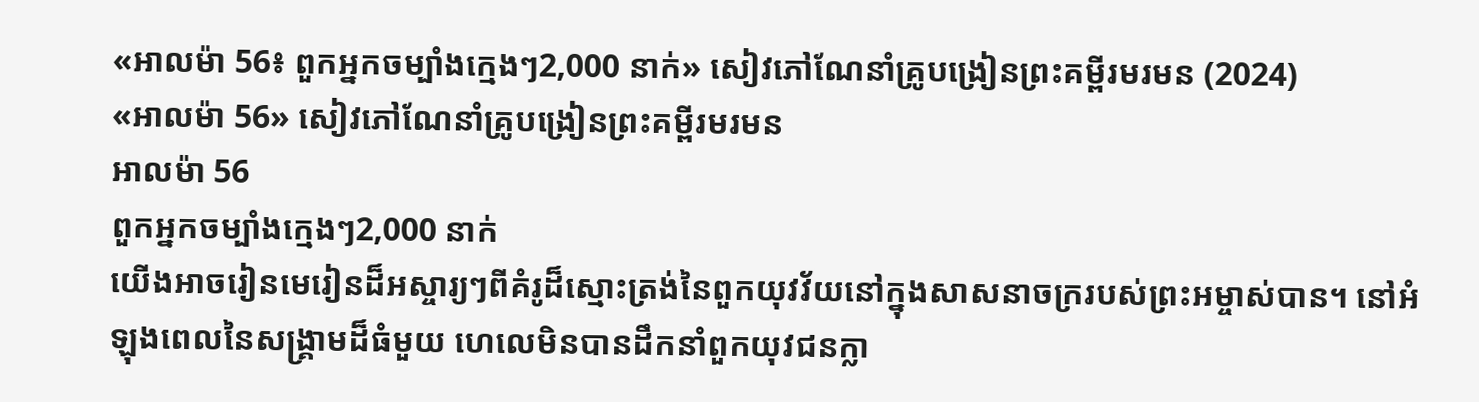«អាលម៉ា 56៖ ពួកអ្នកចម្បាំងក្មេងៗ2,000 នាក់» សៀវភៅណែនាំគ្រូបង្រៀនព្រះគម្ពីរមរមន (2024)
«អាលម៉ា 56» សៀវភៅណែនាំគ្រូបង្រៀនព្រះគម្ពីរមរមន
អាលម៉ា 56
ពួកអ្នកចម្បាំងក្មេងៗ2,000 នាក់
យើងអាចរៀនមេរៀនដ៏អស្ចារ្យៗពីគំរូដ៏ស្មោះត្រង់នៃពួកយុវវ័យនៅក្នុងសាសនាចក្ររបស់ព្រះអម្ចាស់បាន។ នៅអំឡុងពេលនៃសង្រ្គាមដ៏ធំមួយ ហេលេមិនបានដឹកនាំពួកយុវជនក្លា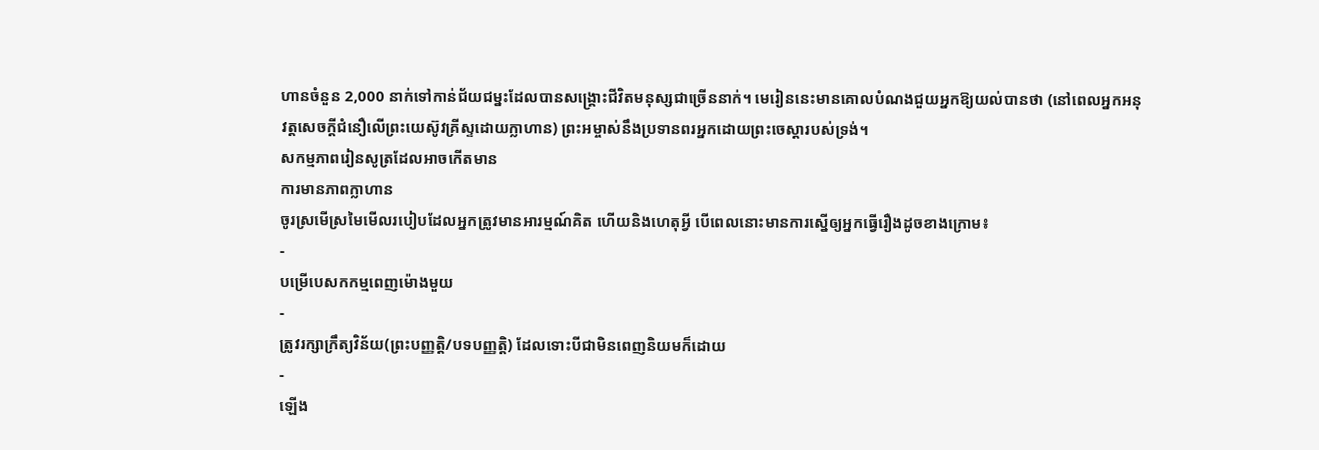ហានចំនួន 2,000 នាក់ទៅកាន់ជ័យជម្នះដែលបានសង្គ្រោះជីវិតមនុស្សជាច្រើននាក់។ មេរៀននេះមានគោលបំណងជួយអ្នកឱ្យយល់បានថា (នៅពេលអ្នកអនុវត្តសេចក្ដីជំនឿលើព្រះយេស៊ូវគ្រីស្ទដោយក្លាហាន) ព្រះអម្ចាស់នឹងប្រទានពរអ្នកដោយព្រះចេស្ដារបស់ទ្រង់។
សកម្មភាពរៀនសូត្រដែលអាចកើតមាន
ការមានភាពក្លាហាន
ចូរស្រមើស្រមៃមើលរបៀបដែលអ្នកត្រូវមានអារម្មណ៍គិត ហើយនិងហេតុអ្វី បើពេលនោះមានការស្នើឲ្យអ្នកធ្វើរឿងដូចខាងក្រោម៖
-
បម្រើបេសកកម្មពេញម៉ោងមួយ
-
ត្រូវរក្សាក្រឹត្យវិន័យ(ព្រះបញ្ញត្តិ/បទបញ្ញត្តិ) ដែលទោះបីជាមិនពេញនិយមក៏ដោយ
-
ឡើង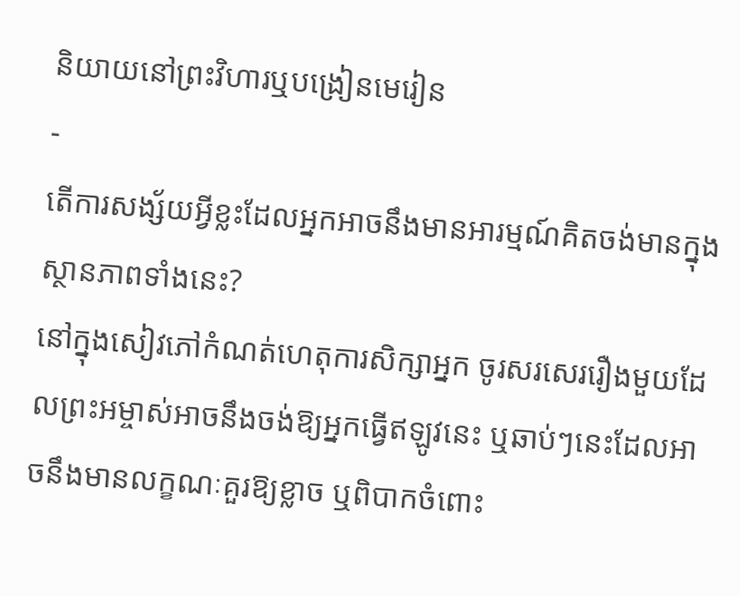និយាយនៅព្រះវិហារឬបង្រៀនមេរៀន
-
តើការសង្ស័យអ្វីខ្លះដែលអ្នកអាចនឹងមានអារម្មណ៍គិតចង់មានក្នុងស្ថានភាពទាំងនេះ?
នៅក្នុងសៀវភៅកំណត់ហេតុការសិក្សាអ្នក ចូរសរសេររឿងមួយដែលព្រះអម្ចាស់អាចនឹងចង់ឱ្យអ្នកធ្វើឥឡូវនេះ ឬឆាប់ៗនេះដែលអាចនឹងមានលក្ខណៈគួរឱ្យខ្លាច ឬពិបាកចំពោះ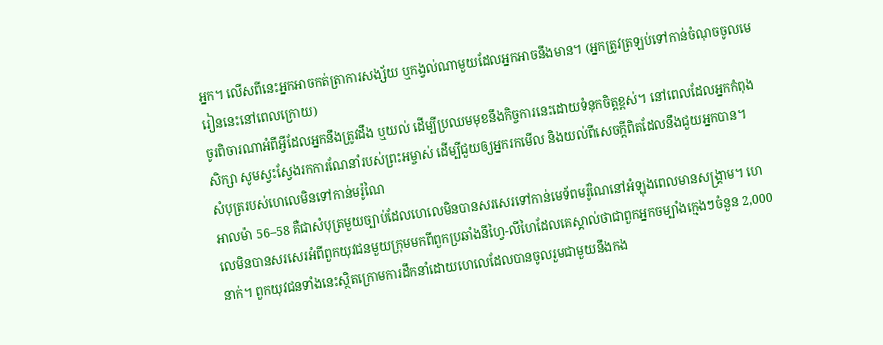អ្នក។ លើសពីនេះអ្នកអាចកត់ត្រាការសង្ស័យ ឬកង្វល់ណាមួយដែលអ្នកអាចនឹងមាន។ (អ្នកត្រូវត្រឡប់ទៅកាន់ចំណុចចូលមេរៀននេះនៅពេលក្រោយ)
ចូរពិចារណាអំពីអ្វីដែលអ្នកនឹងត្រូវដឹង ឬយល់ ដើម្បីប្រឈមមុខនឹងកិច្ចការនេះដោយទំនុកចិត្តខ្ពស់។ នៅពេលដែលអ្នកកំពុងសិក្សា សូមស្វះស្វែងរកការណែនាំរបស់ព្រះអម្ចាស់ ដើម្បីជួយឲ្យអ្នករកមើល និងយល់ពីសេចក្តីពិតដែលនឹងជួយអ្នកបាន។
សំបុត្ររបស់ហេលេមិនទៅកាន់មរ៉ូណៃ
អាលម៉ា 56–58 គឺជាសំបុត្រមួយច្បាប់ដែលហេលេមិនបានសរសេរទៅកាន់មេទ័ពមរ៉ូណៃនៅអំឡុងពេលមានសង្គ្រាម។ ហេលេមិនបានសរសេរអំពីពួកយុវជនមួយក្រុមមកពីពួកប្រឆាំងនីហ្វៃ-លីហៃដែលគេស្គាល់ថាជាពួកអ្នកចម្បាំងក្មេងៗចំនួន 2,000 នាក់។ ពួកយុវជនទាំងនេះស្ថិតក្រោមការដឹកនាំដោយហេលេដែលបានចូលរួមជាមួយនឹងកង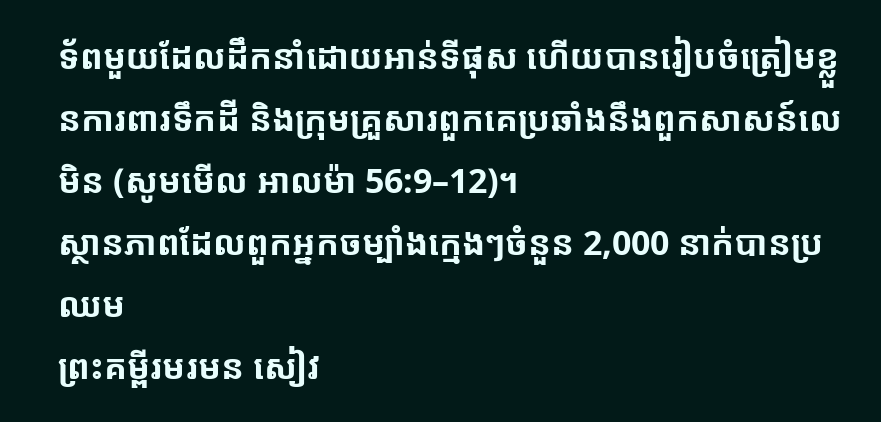ទ័ពមួយដែលដឹកនាំដោយអាន់ទីផុស ហើយបានរៀបចំត្រៀមខ្លួនការពារទឹកដី និងក្រុមគ្រួសារពួកគេប្រឆាំងនឹងពួកសាសន៍លេមិន (សូមមើល អាលម៉ា 56:9–12)។
ស្ថានភាពដែលពួកអ្នកចម្បាំងក្មេងៗចំនួន 2,000 នាក់បានប្រឈម
ព្រះគម្ពីរមរមន សៀវ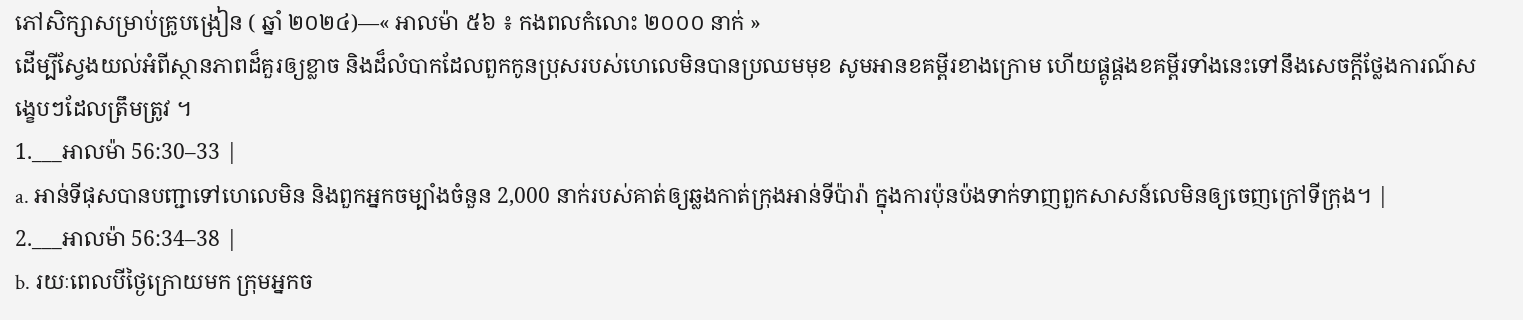ភៅសិក្សាសម្រាប់គ្រូបង្រៀន ( ឆ្នាំ ២០២៤)—« អាលម៉ា ៥៦ ៖ កងពលកំលោះ ២០០០ នាក់ »
ដើម្បីស្វែងយល់អំពីស្ថានភាពដ៏គួរឲ្យខ្លាច និងដ៏លំបាកដែលពួកកូនប្រុសរបស់ហេលេមិនបានប្រឈមមុខ សូមអានខគម្ពីរខាងក្រោម ហើយផ្គូផ្គងខគម្ពីរទាំងនេះទៅនឹងសេចក្តីថ្លែងការណ៍សង្ខេបៗដែលត្រឹមត្រូវ ។
1.___អាលម៉ា 56:30–33 |
a. អាន់ទីផុសបានបញ្ជាទៅហេលេមិន និងពួកអ្នកចម្បាំងចំនួន 2,000 នាក់របស់គាត់ឲ្យឆ្លងកាត់ក្រុងអាន់ទីប៉ារ៉ា ក្នុងការប៉ុនប៉ងទាក់ទាញពួកសាសន៍លេមិនឲ្យចេញក្រៅទីក្រុង។ |
2.___អាលម៉ា 56:34–38 |
b. រយៈពេលបីថ្ងៃក្រោយមក ក្រុមអ្នកច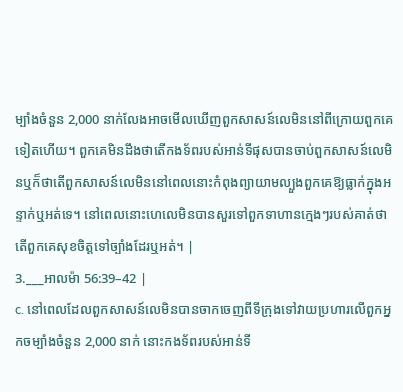ម្បាំងចំនួន 2,000 នាក់លែងអាចមើលឃើញពួកសាសន៍លេមិននៅពីក្រោយពួកគេទៀតហើយ។ ពួកគេមិនដឹងថាតើកងទ័ពរបស់អាន់ទីផុសបានចាប់ពួកសាសន៍លេមិនឬក៏ថាតើពួកសាសន៍លេមិននៅពេលនោះកំពុងព្យាយាមល្បួងពួកគេឱ្យធ្លាក់ក្នុងអន្ទាក់ឬអត់ទេ។ នៅពេលនោះហេលេមិនបានសួរទៅពួកទាហានក្មេងៗរបស់គាត់ថាតើពួកគេសុខចិត្តទៅច្បាំងដែរឬអត់។ |
3.___អាលម៉ា 56:39–42 |
c. នៅពេលដែលពួកសាសន៍លេមិនបានចាកចេញពីទីក្រុងទៅវាយប្រហារលើពួកអ្នកចម្បាំងចំនួន 2,000 នាក់ នោះកងទ័ពរបស់អាន់ទី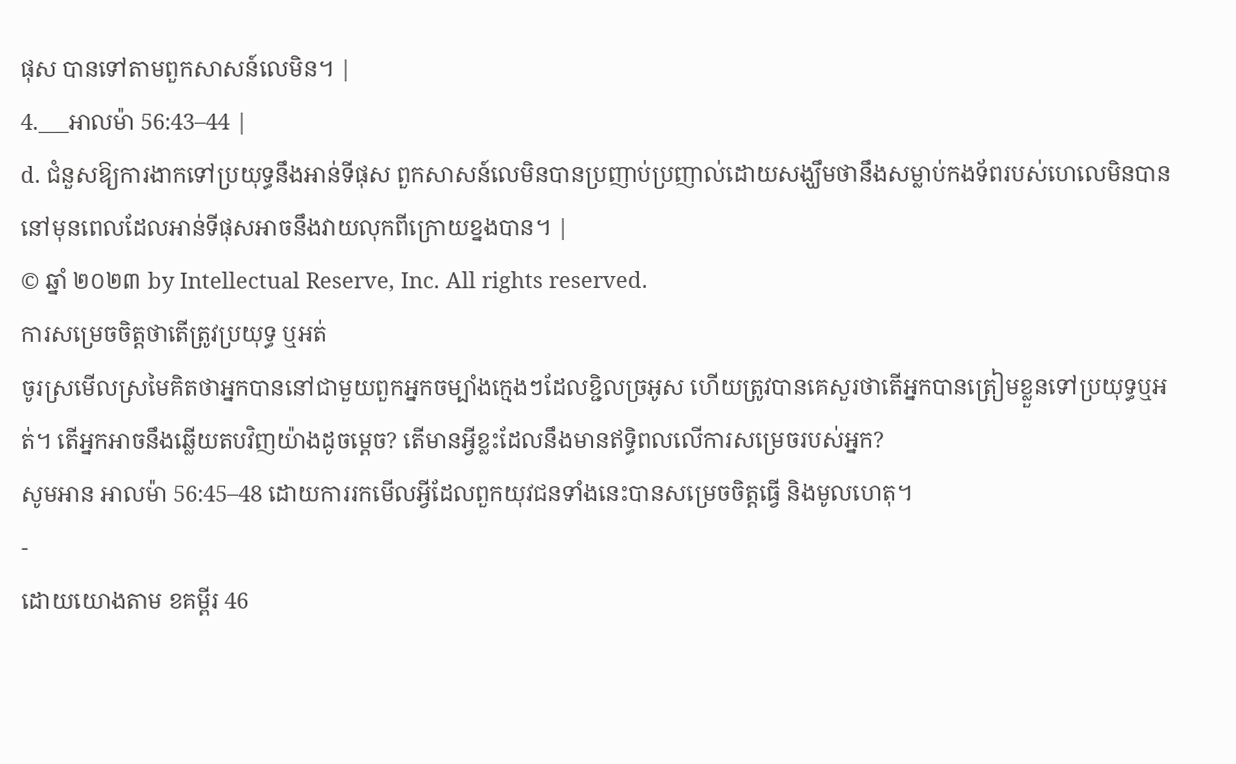ផុស បានទៅតាមពួកសាសន៍លេមិន។ |
4.___អាលម៉ា 56:43–44 |
d. ជំនួសឱ្យការងាកទៅប្រយុទ្ធនឹងអាន់ទីផុស ពួកសាសន៍លេមិនបានប្រញាប់ប្រញាល់ដោយសង្ឃឹមថានឹងសម្លាប់កងទ័ពរបស់ហេលេមិនបាននៅមុនពេលដែលអាន់ទីផុសអាចនឹងវាយលុកពីក្រោយខ្នងបាន។ |
© ឆ្នាំ ២០២៣ by Intellectual Reserve, Inc. All rights reserved.
ការសម្រេចចិត្តថាតើត្រូវប្រយុទ្ធ ឬអត់
ចូរស្រមើលស្រមៃគិតថាអ្នកបាននៅជាមួយពួកអ្នកចម្បាំងក្មេងៗដែលខ្ជិលច្រអូស ហើយត្រូវបានគេសួរថាតើអ្នកបានត្រៀមខ្លួនទៅប្រយុទ្ធឬអត់។ តើអ្នកអាចនឹងឆ្លើយតបវិញយ៉ាងដូចម្ដេច? តើមានអ្វីខ្លះដែលនឹងមានឥទ្ធិពលលើការសម្រេចរបស់អ្នក?
សូមអាន អាលម៉ា 56:45–48 ដោយការរកមើលអ្វីដែលពួកយុវជនទាំងនេះបានសម្រេចចិត្តធ្វើ និងមូលហេតុ។
-
ដោយយោងតាម ខគម្ពីរ 46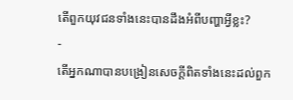តើពួកយុវជនទាំងនេះបានដឹងអំពីបញ្ហាអ្វីខ្លះ?
-
តើអ្នកណាបានបង្រៀនសេចក្ដីពិតទាំងនេះដល់ពួក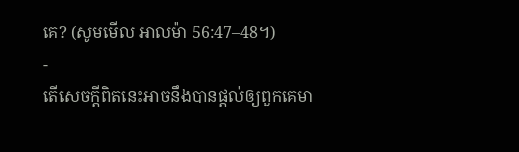គេ? (សូមមើល អាលម៉ា 56:47–48។)
-
តើសេចក្ដីពិតនេះអាចនឹងបានផ្ដល់ឲ្យពួកគេមា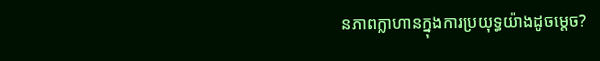នភាពក្លាហានក្នុងការប្រយុទ្ធយ៉ាងដូចម្ដេច?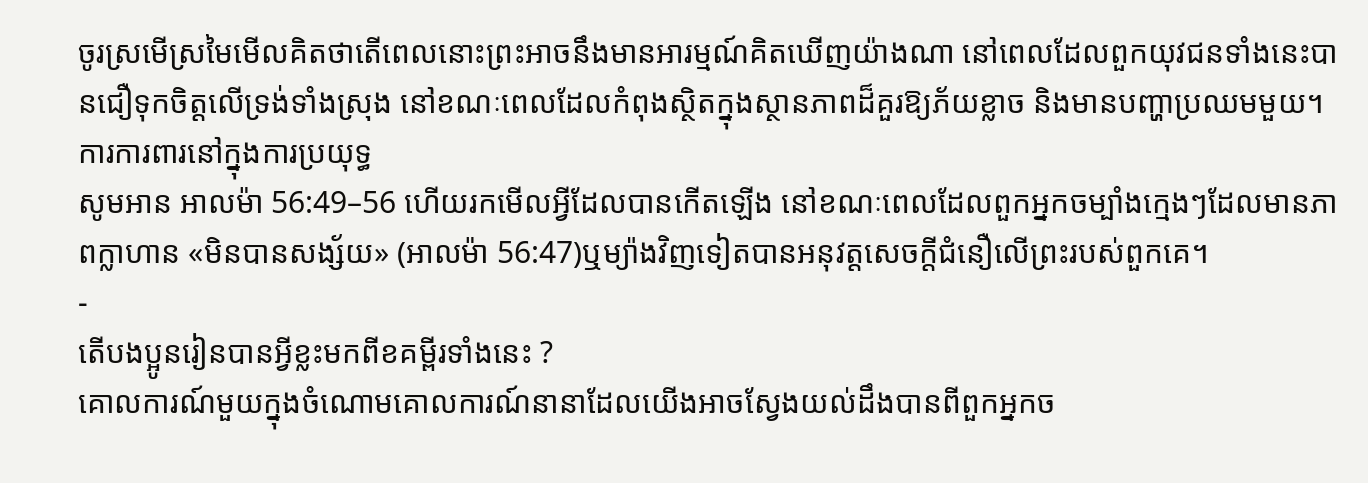ចូរស្រមើស្រមៃមើលគិតថាតើពេលនោះព្រះអាចនឹងមានអារម្មណ៍គិតឃើញយ៉ាងណា នៅពេលដែលពួកយុវជនទាំងនេះបានជឿទុកចិត្ដលើទ្រង់ទាំងស្រុង នៅខណៈពេលដែលកំពុងស្ថិតក្នុងស្ថានភាពដ៏គួរឱ្យភ័យខ្លាច និងមានបញ្ហាប្រឈមមួយ។
ការការពារនៅក្នុងការប្រយុទ្ធ
សូមអាន អាលម៉ា 56:49–56 ហើយរកមើលអ្វីដែលបានកើតឡើង នៅខណៈពេលដែលពួកអ្នកចម្បាំងក្មេងៗដែលមានភាពក្លាហាន «មិនបានសង្ស័យ» (អាលម៉ា 56:47)ឬម្យ៉ាងវិញទៀតបានអនុវត្តសេចក្ដីជំនឿលើព្រះរបស់ពួកគេ។
-
តើបងប្អូនរៀនបានអ្វីខ្លះមកពីខគម្ពីរទាំងនេះ ?
គោលការណ៍មួយក្នុងចំណោមគោលការណ៍នានាដែលយើងអាចស្វែងយល់ដឹងបានពីពួកអ្នកច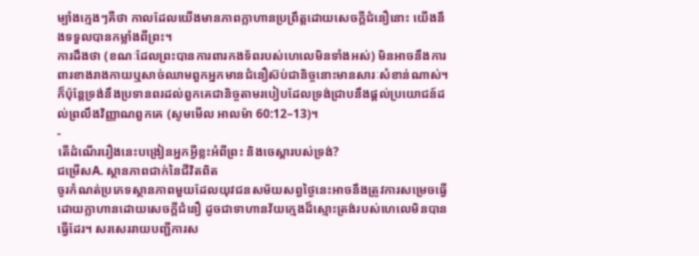ម្បាំងក្មេងៗគឺថា កាលដែលយើងមានភាពក្លាហានប្រព្រឹត្តដោយសេចក្តីជំនឿនោះ យើងនឹងទទួលបានកម្លាំងពីព្រះ។
ការដឹងថា (ខណៈដែលព្រះបានការពារកងទ័ពរបស់ហេលេមិនទាំងអស់) មិនអាចនឹងការពារខាងរាងកាយឬសាច់ឈាមពួកអ្នកមានជំនឿស៊ប់ជានិច្ចនោះមានសារៈសំខាន់ណាស់។ ក៏ប៉ុន្តែទ្រង់នឹងប្រទានពរដល់ពួកគេជានិច្ចតាមរបៀបដែលទ្រង់ជ្រាបនឹងផ្តល់ប្រយោជន៍ដល់ព្រលឹងវិញ្ញាណពួកគេ (សូមមើល អាលម៉ា 60:12–13)។
-
តើដំណើររឿងនេះបង្រៀនអ្នកអ្វីខ្លះអំពីព្រះ និងចេស្ដារបស់ទ្រង់?
ជម្រើសA. ស្ថានភាពជាក់នៃជីវិតពិត
ចូរកំណត់ប្រភេទស្ថានភាពមួយដែលយុវជនសម័យសព្វថ្ងៃនេះអាចនឹងត្រូវការសម្រេចធ្វើដោយក្លាហានដោយសេចក្តីជំនឿ ដូចជាទាហានវ័យក្មេងដ៏ស្មោះត្រង់របស់ហេលេមិនបានធ្វើដែរ។ សរសេររាយបញ្ជីការស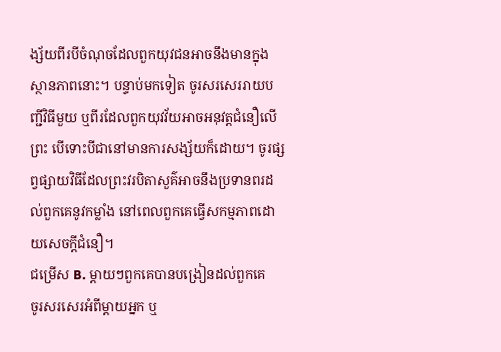ង្ស័យពីរបីចំណុចដែលពួកយុវជនអាចនឹងមានក្នុងស្ថានភាពនោះ។ បន្ទាប់មកទៀត ចូរសរសេររាយបញ្ជីវិធីមួយ ឬពីរដែលពួកយុវវ័យអាចអនុវត្តជំនឿលើព្រះ បើទោះបីជានៅមានការសង្ស័យក៏ដោយ។ ចូរផ្សព្វផ្សាយវិធីដែលព្រះវរបិតាសួគ៌អាចនឹងប្រទានពរដល់ពួកគេនូវកម្លាំង នៅពេលពួកគេធ្វើសកម្មភាពដោយសេចក្តីជំនឿ។
ជម្រើស B. ម្ដាយៗពួកគេបានបង្រៀនដល់ពួកគេ
ចូរសរសេរអំពីម្តាយអ្នក ឬ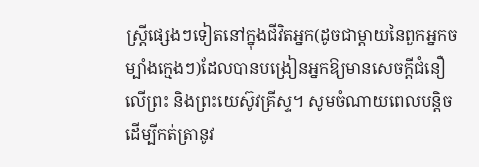ស្ត្រីផ្សេងៗទៀតនៅក្នុងជីវិតអ្នក(ដូចជាម្តាយនៃពួកអ្នកចម្បាំងក្មេងៗ)ដែលបានបង្រៀនអ្នកឱ្យមានសេចក្តីជំនឿលើព្រះ និងព្រះយេស៊ូវគ្រីស្ទ។ សូមចំណាយពេលបន្តិចដើម្បីកត់ត្រានូវ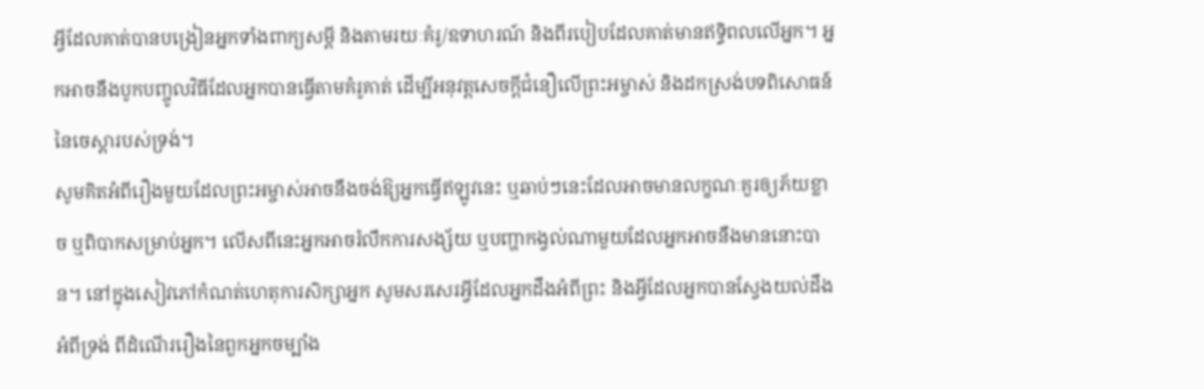អ្វីដែលគាត់បានបង្រៀនអ្នកទាំងពាក្យសម្ដី និងតាមរយៈគំរូ/ឧទាហរណ៍ និងពីរបៀបដែលគាត់មានឥទ្ធិពលលើអ្នក។ អ្នកអាចនឹងបូកបញ្ចូលវិធីដែលអ្នកបានធ្វើតាមគំរូគាត់ ដើម្បីអនុវត្តសេចក្តីជំនឿលើព្រះអម្ចាស់ និងដកស្រង់បទពិសោធន៍នៃចេស្ដារបស់ទ្រង់។
សូមគិតអំពីរឿងមួយដែលព្រះអម្ចាស់អាចនឹងចង់ឱ្យអ្នកធ្វើឥឡូវនេះ ឬឆាប់ៗនេះដែលអាចមានលក្ខណៈគួរឲ្យភ័យខ្លាច ឬពិបាកសម្រាប់អ្នក។ លើសពីនេះអ្នកអាចរំលឹកការសង្ស័យ ឬបញ្ហាកង្វល់ណាមួយដែលអ្នកអាចនឹងមាននោះបាន។ នៅក្នុងសៀវភៅកំណត់ហេតុការសិក្សាអ្នក សូមសរសេរអ្វីដែលអ្នកដឹងអំពីព្រះ និងអ្វីដែលអ្នកបានស្វែងយល់ដឹងអំពីទ្រង់ ពីដំណើររឿងនៃពួកអ្នកចម្បាំង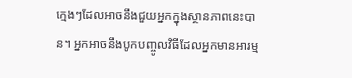ក្មេងៗដែលអាចនឹងជួយអ្នកក្នុងស្ថានភាពនេះបាន។ អ្នកអាចនឹងបូកបញ្ចូលវិធីដែលអ្នកមានអារម្ម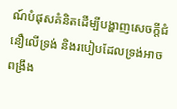ណ៍បំផុសគំនិតដើម្បីបង្ហាញសេចក្ដីជំនឿលើទ្រង់ និងរបៀបដែលទ្រង់អាចពង្រឹង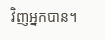វិញអ្នកបាន។